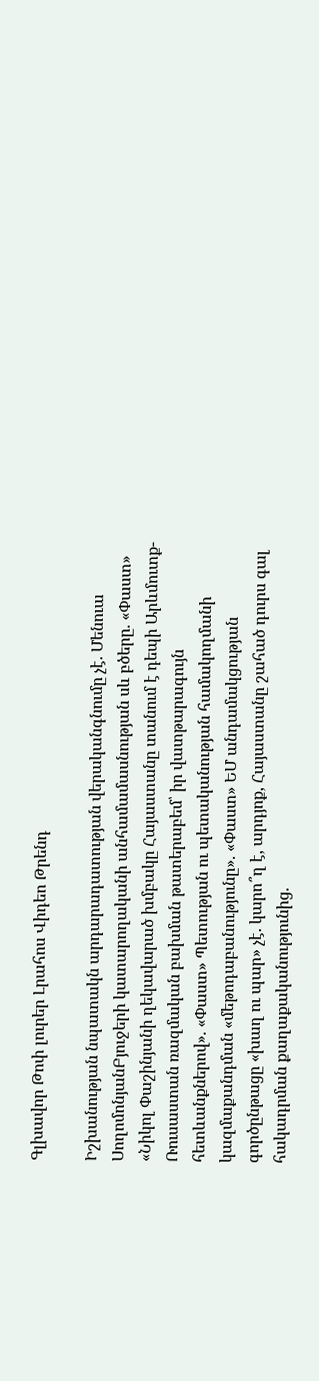Գլխավոր Թոփ լուրեր Լրահոս Վիդեո Թրենդ

Իշխանության նպատակն արդարադատության վերականգնումը չէ. Մենուա ՍողոմոնյանԲյուջերի կատարողականի անհամամասնության սև բծերը. «Փաստ» «Նիկոլ Փաշինյանի ղեկավարած խմբակը Հայաստանը տանում է դեպի Արևմուտք-Ռուսաստան ռազմական բախման թատերաբեմ՝ իր վատթարագույն հետևանքներով». «Փաստ» Պետության ու պետականության համակողմանի կազմաքանդման «մեթոդաբանությունը». «Փաստ» ԵՄ անդամակցության գործընթացը «խաղ ու պար» չէ. կարո՞ղ է, արդյոք, Հայաստանը շահած դուրս գալ հակադրման քաղաքականությունից.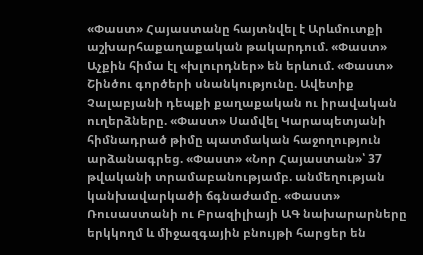«Փաստ» Հայաստանը հայտնվել է Արևմուտքի աշխարհաքաղաքական թակարդում. «Փաստ» Աչքին հիմա էլ «խլուրդներ» են երևում. «Փաստ» Շինծու գործերի սնանկությունը. Ավետիք Չալաբյանի դեպքի քաղաքական ու իրավական ուղերձները. «Փաստ» Սամվել Կարապետյանի հիմնադրած թիմը պատմական հաջողություն արձանագրեց. «Փաստ» «Նոր Հայաստան»՝ 37 թվականի տրամաբանությամբ. անմեղության կանխավարկածի ճգնաժամը. «Փաստ» Ռուսաստանի ու Բրազիլիայի ԱԳ նախարարները երկկողմ և միջազգային բնույթի հարցեր են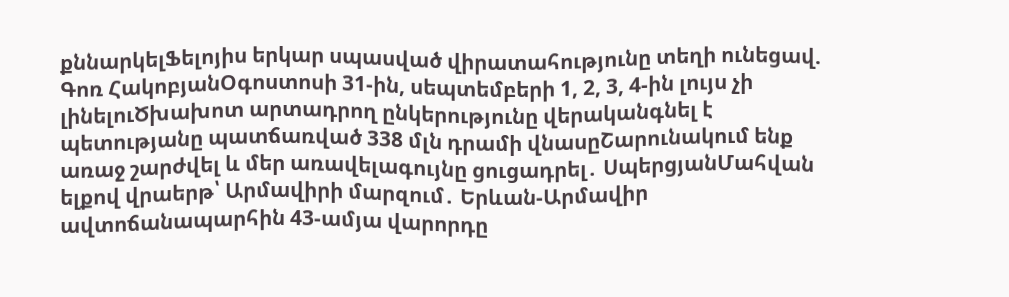քննարկելՖելոյիս երկար սպասված վիրատահությունը տեղի ունեցավ. Գոռ ՀակոբյանՕգոստոսի 31-ին, սեպտեմբերի 1, 2, 3, 4-ին լույս չի լինելուԾխախոտ արտադրող ընկերությունը վերականգնել է պետությանը պատճառված 338 մլն դրամի վնասըՇարունակում ենք առաջ շարժվել և մեր առավելագույնը ցուցադրել․ ՍպերցյանՄահվան ելքով վրաերթ՝ Արմավիրի մարզում․ Երևան-Արմավիր ավտոճանապարհին 43-ամյա վարորդը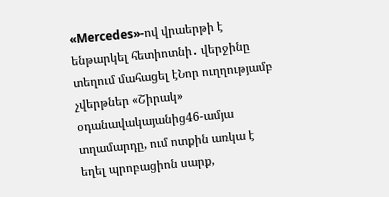«Mercedes»-ով վրաերթի է ենթարկել հետիոտնի․ վերջինը տեղում մահացել էՆոր ուղղությամբ չվերթներ «Շիրակ» օդանավակայանից46-ամյա տղամարդը, ում ոտքին առկա է եղել պրոբացիոն սարք,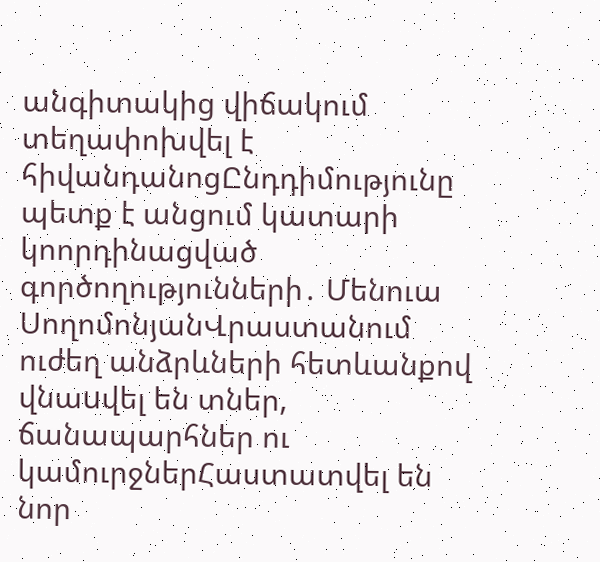անգիտակից վիճակում տեղափոխվել է հիվանդանոցԸնդդիմությունը պետք է անցում կատարի կոորդինացված գործողությունների․ Մենուա ՍողոմոնյանՎրաստանում ուժեղ անձրևների հետևանքով վնաuվել են տներ, ճանապարհներ ու կամուրջներՀաստատվել են նոր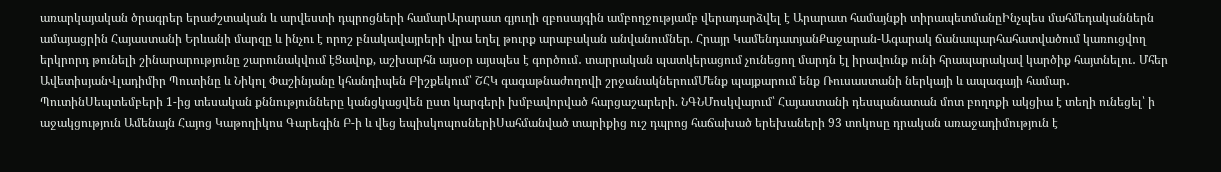առարկայական ծրագրեր երաժշտական և արվեստի դպրոցների համարԱրարատ գյուղի զբոսայգին ամբողջությամբ վերադարձվել է Արարատ համայնքի տիրապետմանըԻնչպես մահմեդականներն ամայացրին Հայաստանի Երևանի մարզը և ինչու է որոշ բնակավայրերի վրա եղել թուրք արաբական անվանումներ. Հրայր ԿամենդատյանՔաջարան-Ագարակ ճանապարհահատվածում կառուցվող երկրորդ թունելի շինարարությունը շարունակվում էՑավոք, աշխարհն այսօր այսպես է գործում․ տարրական պատկերացում չունեցող մարդն էլ իրավունք ունի հրապարակավ կարծիք հայտնելու․ Մհեր ԱվետիսյանՎլադիմիր Պուտինը և Նիկոլ Փաշինյանը կհանդիպեն Բիշքեկում՝ ՇՀԿ գագաթնաժողովի շրջանակներումՄենք պայքարում ենք Ռուսաստանի ներկայի և ապագայի համար․ ՊուտինՍեպտեմբերի 1-ից տեսական քննությունները կանցկացվեն ըստ կարգերի խմբավորված հարցաշարերի. ՆԳՆՄոսկվայում՝ Հայաստանի դեսպանատան մոտ բողոքի ակցիա է տեղի ունեցել՝ ի աջակցություն Ամենայն Հայոց Կաթողիկոս Գարեգին Բ-ի և վեց եպիսկոպոսներիՍահմանված տարիքից ուշ դպրոց հաճախած երեխաների 93 տոկոսը դրական առաջադիմություն է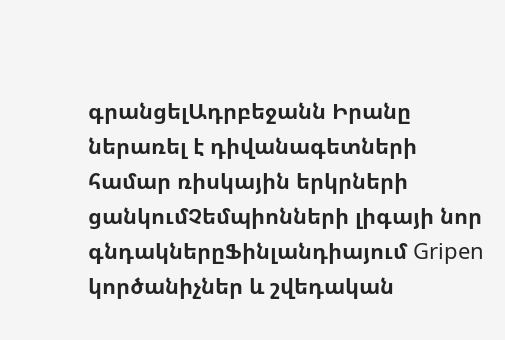գրանցելԱդրբեջանն Իրանը ներառել է դիվանագետների համար ռիսկային երկրների ցանկումՉեմպիոնների լիգայի նոր գնդակներըՖինլանդիայում Gripen կործանիչներ և շվեդական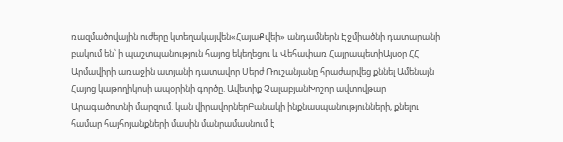ռազմածովային ուժերը կտեղակայվեն«ՀայաՔվեի» անդամներն Էջմիածնի դատարանի բակում են՝ ի պաշտպանություն հայոց եկեղեցու և Վեհափառ ՀայրապետիԱյսօր ՀՀ Արմավիրի առաջին ատյանի դատավոր Սերժ Ռուշանյանը հրաժարվեց քննել Ամենայն Հայոց կաթողիկոսի ապօրինի գործը. Ավետիք ՉալաբյանԽոշոր ավտովթար Արագածոտնի մարզում. կան վիրավորներԲանակի ինքնասպանությունների, քնելու համար հայհոյանքների մասին մանրամասնում է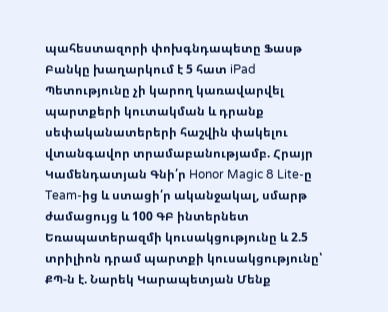պահեստազորի փոխգնդապետը Ֆասթ Բանկը խաղարկում է 5 հատ iPad Պետությունը չի կարող կառավարվել պարտքերի կուտակման և դրանք սեփականատերերի հաշվին փակելու վտանգավոր տրամաբանությամբ. Հրայր Կամենդատյան Գնի՛ր Honor Magic 8 Lite-ը Team-ից և ստացի՛ր ականջակալ, սմարթ ժամացույց և 100 ԳԲ ինտերնետ Եռապատերազմի կուսակցությունը և 2.5 տրիլիոն դրամ պարտքի կուսակցությունը՝ ՔՊ-ն է. Նարեկ Կարապետյան Մենք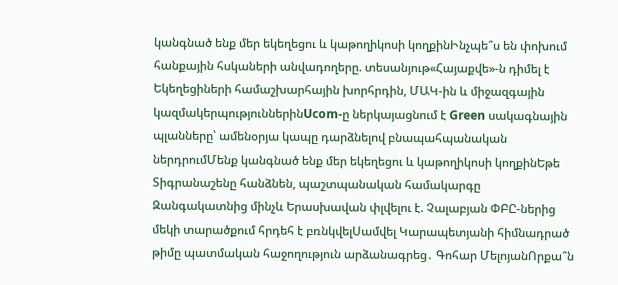կանգնած ենք մեր եկեղեցու և կաթողիկոսի կողքինԻնչպե՞ս են փոխում հանքային հսկաների անվադողերը. տեսանյութ«Հայաքվե»-ն դիմել է Եկեղեցիների համաշխարհային խորհրդին, ՄԱԿ-ին և միջազգային կազմակերպություններինUcom-ը ներկայացնում է Green սակագնային պլանները՝ ամենօրյա կապը դարձնելով բնապահպանական ներդրումՄենք կանգնած ենք մեր եկեղեցու և կաթողիկոսի կողքինԵթե Տիգրանաշենը հանձնեն, պաշտպանական համակարգը Զանգակատնից մինչև Երասխավան փլվելու է. Չալաբյան ՓԲԸ-ներից մեկի տարածքում հրդեհ է բռնկվելՍամվել Կարապետյանի հիմնադրած թիմը պատմական հաջողություն արձանագրեց․ Գոհար ՄելոյանՈրքա՞ն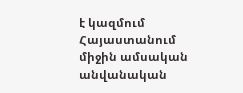է կազմում Հայաստանում միջին ամսական անվանական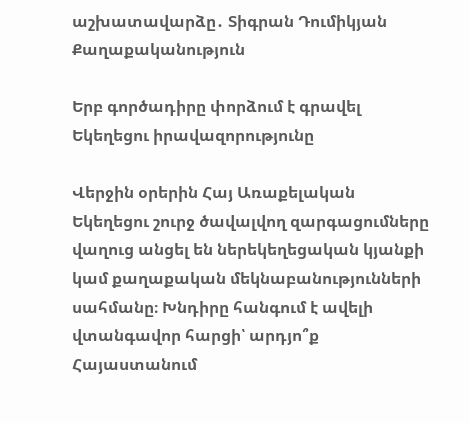աշխատավարձը․ Տիգրան Դումիկյան
Քաղաքականություն

Երբ գործադիրը փորձում է գրավել Եկեղեցու իրավազորությունը

Վերջին օրերին Հայ Առաքելական Եկեղեցու շուրջ ծավալվող զարգացումները վաղուց անցել են ներեկեղեցական կյանքի կամ քաղաքական մեկնաբանությունների սահմանը։ Խնդիրը հանգում է ավելի վտանգավոր հարցի՝ արդյո՞ք Հայաստանում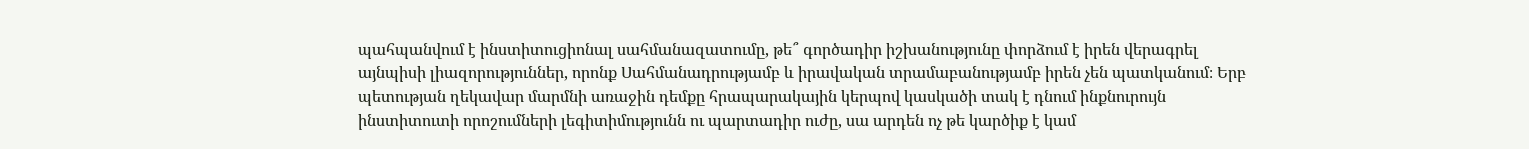պահպանվում է ինստիտուցիոնալ սահմանազատումը, թե՞ գործադիր իշխանությունը փորձում է իրեն վերագրել այնպիսի լիազորություններ, որոնք Սահմանադրությամբ և իրավական տրամաբանությամբ իրեն չեն պատկանում։ Երբ պետության ղեկավար մարմնի առաջին դեմքը հրապարակային կերպով կասկածի տակ է դնում ինքնուրույն ինստիտուտի որոշումների լեգիտիմությունն ու պարտադիր ուժը, սա արդեն ոչ թե կարծիք է կամ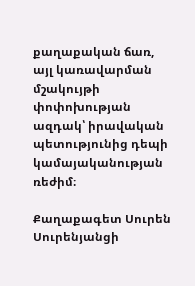քաղաքական ճառ, այլ կառավարման մշակույթի փոփոխության ազդակ՝ իրավական պետությունից դեպի կամայականության ռեժիմ։

Քաղաքագետ Սուրեն Սուրենյանցի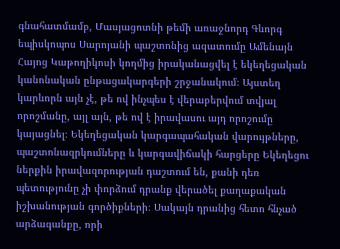գնահատմամբ, Մասյացոտնի թեմի առաջնորդ Գևորգ եպիսկոպոս Սարոյանի պաշտոնից ազատումը Ամենայն Հայոց Կաթողիկոսի կողմից իրականացվել է եկեղեցական կանոնական ընթացակարգերի շրջանակում։ Այստեղ կարևորն այն չէ, թե ով ինչպես է վերաբերվում տվյալ որոշմանը, այլ այն, թե ով է իրավասու այդ որոշումը կայացնել։ Եկեղեցական կարգապահական վարույթները, պաշտոնազրկումները և կարգավիճակի հարցերը Եկեղեցու ներքին իրավազորության դաշտում են, քանի դեռ պետությունը չի փորձում դրանք վերածել քաղաքական իշխանության գործիքների։ Սակայն դրանից հետո հնչած արձագանքը, որի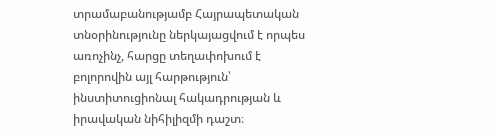տրամաբանությամբ Հայրապետական տնօրինությունը ներկայացվում է որպես առոչինչ, հարցը տեղափոխում է բոլորովին այլ հարթություն՝ ինստիտուցիոնալ հակադրության և իրավական նիհիլիզմի դաշտ։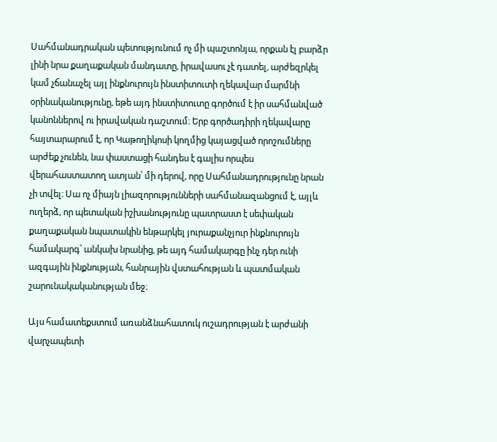Սահմանադրական պետությունում ոչ մի պաշտոնյա, որքան էլ բարձր լինի նրա քաղաքական մանդատը, իրավասու չէ դատել, արժեզրկել կամ չճանաչել այլ ինքնուրույն ինստիտուտի ղեկավար մարմնի օրինականությունը, եթե այդ ինստիտուտը գործում է իր սահմանված կանոններով ու իրավական դաշտում։ Երբ գործադիրի ղեկավարը հայտարարում է, որ Կաթողիկոսի կողմից կայացված որոշումները արժեք չունեն, նա փաստացի հանդես է գալիս որպես վերահաստատող ատյան՝ մի դերով, որը Սահմանադրությունը նրան չի տվել։ Սա ոչ միայն լիազորությունների սահմանազանցում է, այլև ուղերձ, որ պետական իշխանությունը պատրաստ է սեփական քաղաքական նպատակին ենթարկել յուրաքանչյուր ինքնուրույն համակարգ՝ անկախ նրանից, թե այդ համակարգը ինչ դեր ունի ազգային ինքնության, հանրային վստահության և պատմական շարունակականության մեջ։

Այս համատեքստում առանձնահատուկ ուշադրության է արժանի վարչապետի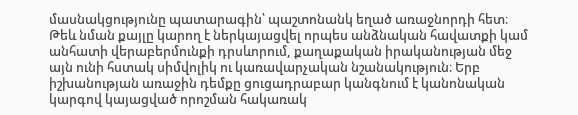մասնակցությունը պատարագին՝ պաշտոնանկ եղած առաջնորդի հետ։ Թեև նման քայլը կարող է ներկայացվել որպես անձնական հավատքի կամ անհատի վերաբերմունքի դրսևորում, քաղաքական իրականության մեջ այն ունի հստակ սիմվոլիկ ու կառավարչական նշանակություն։ Երբ իշխանության առաջին դեմքը ցուցադրաբար կանգնում է կանոնական կարգով կայացված որոշման հակառակ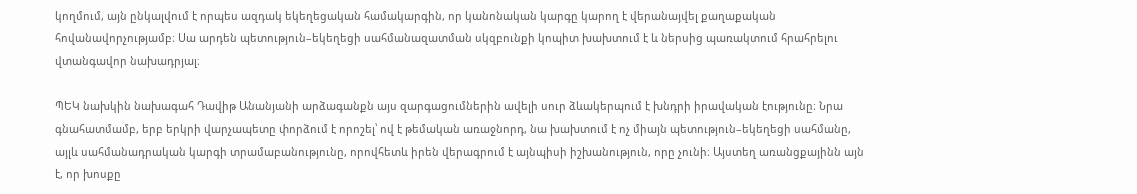կողմում, այն ընկալվում է որպես ազդակ եկեղեցական համակարգին, որ կանոնական կարգը կարող է վերանայվել քաղաքական հովանավորչությամբ։ Սա արդեն պետություն–եկեղեցի սահմանազատման սկզբունքի կոպիտ խախտում է և ներսից պառակտում հրահրելու վտանգավոր նախադրյալ։

ՊԵԿ նախկին նախագահ Դավիթ Անանյանի արձագանքն այս զարգացումներին ավելի սուր ձևակերպում է խնդրի իրավական էությունը։ Նրա գնահատմամբ, երբ երկրի վարչապետը փորձում է որոշել՝ ով է թեմական առաջնորդ, նա խախտում է ոչ միայն պետություն–եկեղեցի սահմանը, այլև սահմանադրական կարգի տրամաբանությունը, որովհետև իրեն վերագրում է այնպիսի իշխանություն, որը չունի։ Այստեղ առանցքայինն այն է, որ խոսքը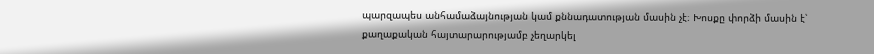պարզապես անհամաձայնության կամ քննադատության մասին չէ։ Խոսքը փորձի մասին է՝ քաղաքական հայտարարությամբ չեղարկել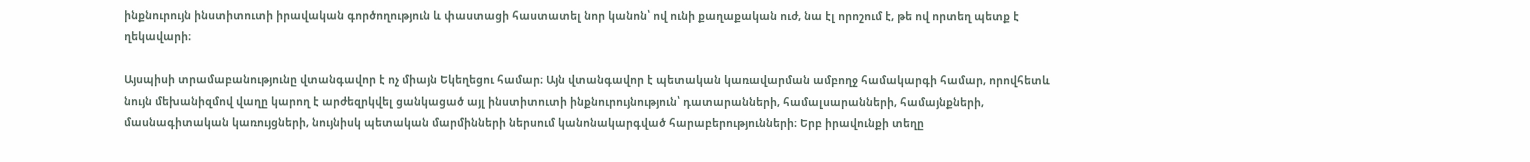ինքնուրույն ինստիտուտի իրավական գործողություն և փաստացի հաստատել նոր կանոն՝ ով ունի քաղաքական ուժ, նա էլ որոշում է, թե ով որտեղ պետք է ղեկավարի։

Այսպիսի տրամաբանությունը վտանգավոր է ոչ միայն Եկեղեցու համար։ Այն վտանգավոր է պետական կառավարման ամբողջ համակարգի համար, որովհետև նույն մեխանիզմով վաղը կարող է արժեզրկվել ցանկացած այլ ինստիտուտի ինքնուրույնություն՝ դատարանների, համալսարանների, համայնքների, մասնագիտական կառույցների, նույնիսկ պետական մարմինների ներսում կանոնակարգված հարաբերությունների։ Երբ իրավունքի տեղը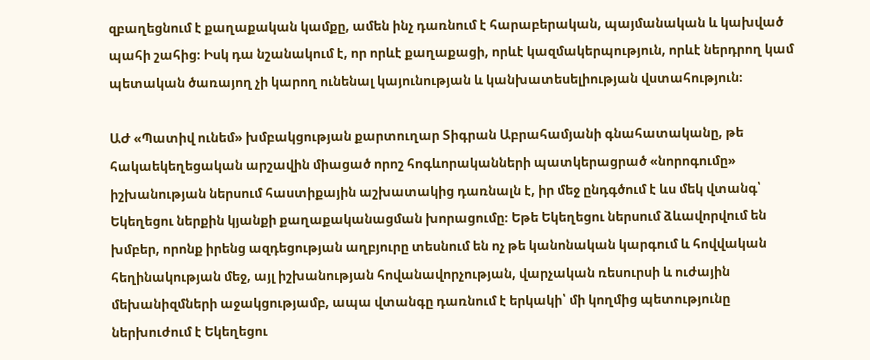զբաղեցնում է քաղաքական կամքը, ամեն ինչ դառնում է հարաբերական, պայմանական և կախված պահի շահից։ Իսկ դա նշանակում է, որ որևէ քաղաքացի, որևէ կազմակերպություն, որևէ ներդրող կամ պետական ծառայող չի կարող ունենալ կայունության և կանխատեսելիության վստահություն։

ԱԺ «Պատիվ ունեմ» խմբակցության քարտուղար Տիգրան Աբրահամյանի գնահատականը, թե հակաեկեղեցական արշավին միացած որոշ հոգևորականների պատկերացրած «նորոգումը» իշխանության ներսում հաստիքային աշխատակից դառնալն է, իր մեջ ընդգծում է ևս մեկ վտանգ՝ Եկեղեցու ներքին կյանքի քաղաքականացման խորացումը։ Եթե Եկեղեցու ներսում ձևավորվում են խմբեր, որոնք իրենց ազդեցության աղբյուրը տեսնում են ոչ թե կանոնական կարգում և հովվական հեղինակության մեջ, այլ իշխանության հովանավորչության, վարչական ռեսուրսի և ուժային մեխանիզմների աջակցությամբ, ապա վտանգը դառնում է երկակի՝ մի կողմից պետությունը ներխուժում է Եկեղեցու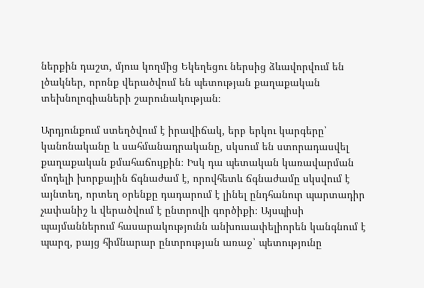ներքին դաշտ, մյուս կողմից Եկեղեցու ներսից ձևավորվում են լծակներ, որոնք վերածվում են պետության քաղաքական տեխնոլոգիաների շարունակության։

Արդյունքում ստեղծվում է իրավիճակ, երբ երկու կարգերը՝ կանոնականը և սահմանադրականը, սկսում են ստորադասվել քաղաքական քմահաճույքին։ Իսկ դա պետական կառավարման մոդելի խորքային ճգնաժամ է, որովհետև ճգնաժամը սկսվում է այնտեղ, որտեղ օրենքը դադարում է լինել ընդհանուր պարտադիր չափանիշ և վերածվում է ընտրովի գործիքի։ Այսպիսի պայմաններում հասարակությունն անխուսափելիորեն կանգնում է պարզ, բայց հիմնարար ընտրության առաջ՝ պետությունը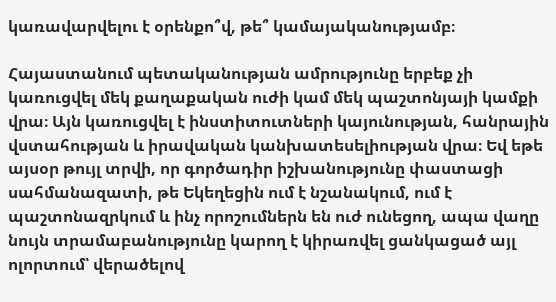կառավարվելու է օրենքո՞վ, թե՞ կամայականությամբ։

Հայաստանում պետականության ամրությունը երբեք չի կառուցվել մեկ քաղաքական ուժի կամ մեկ պաշտոնյայի կամքի վրա։ Այն կառուցվել է ինստիտուտների կայունության, հանրային վստահության և իրավական կանխատեսելիության վրա։ Եվ եթե այսօր թույլ տրվի, որ գործադիր իշխանությունը փաստացի սահմանազատի, թե Եկեղեցին ում է նշանակում, ում է պաշտոնազրկում և ինչ որոշումներն են ուժ ունեցող, ապա վաղը նույն տրամաբանությունը կարող է կիրառվել ցանկացած այլ ոլորտում՝ վերածելով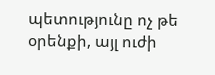պետությունը ոչ թե օրենքի, այլ ուժի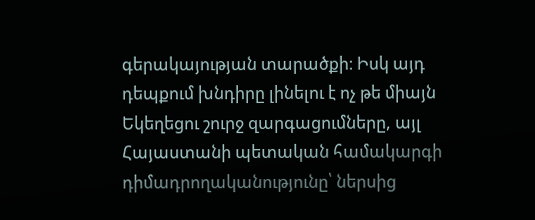գերակայության տարածքի։ Իսկ այդ դեպքում խնդիրը լինելու է ոչ թե միայն Եկեղեցու շուրջ զարգացումները, այլ Հայաստանի պետական համակարգի դիմադրողականությունը՝ ներսից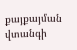քայքայման վտանգի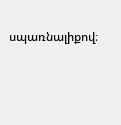սպառնալիքով։